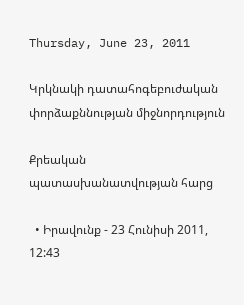Thursday, June 23, 2011

Կրկնակի դատահոգեբուժական փորձաքննության միջնորդություն

Քրեական պատասխանատվության հարց

  • Իրավունք - 23 Հունիսի 2011, 12:43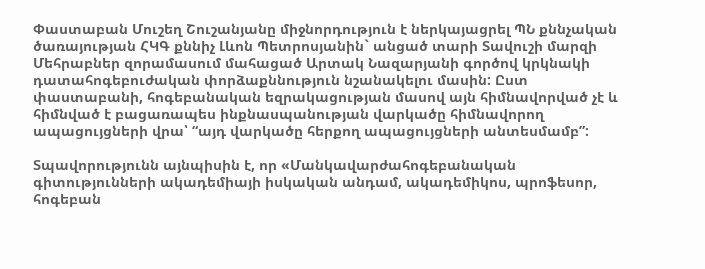Փաստաբան Մուշեղ Շուշանյանը միջնորդություն է ներկայացրել ՊՆ քննչական ծառայության ՀԿԳ քննիչ Լևոն Պետրոսյանին` անցած տարի Տավուշի մարզի Մեհրաբներ զորամասում մահացած Արտակ Նազարյանի գործով կրկնակի դատահոգեբուժական փորձաքննություն նշանակելու մասին: Ըստ փաստաբանի, հոգեբանական եզրակացության մասով այն հիմնավորված չէ և հիմնված է բացառապես ինքնասպանության վարկածը հիմնավորող ապացույցների վրա՝ “այդ վարկածը հերքող ապացույցների անտեսմամբ”:

Տպավորությունն այնպիսին է, որ «Մանկավարժահոգեբանական գիտությունների ակադեմիայի իսկական անդամ, ակադեմիկոս, պրոֆեսոր, հոգեբան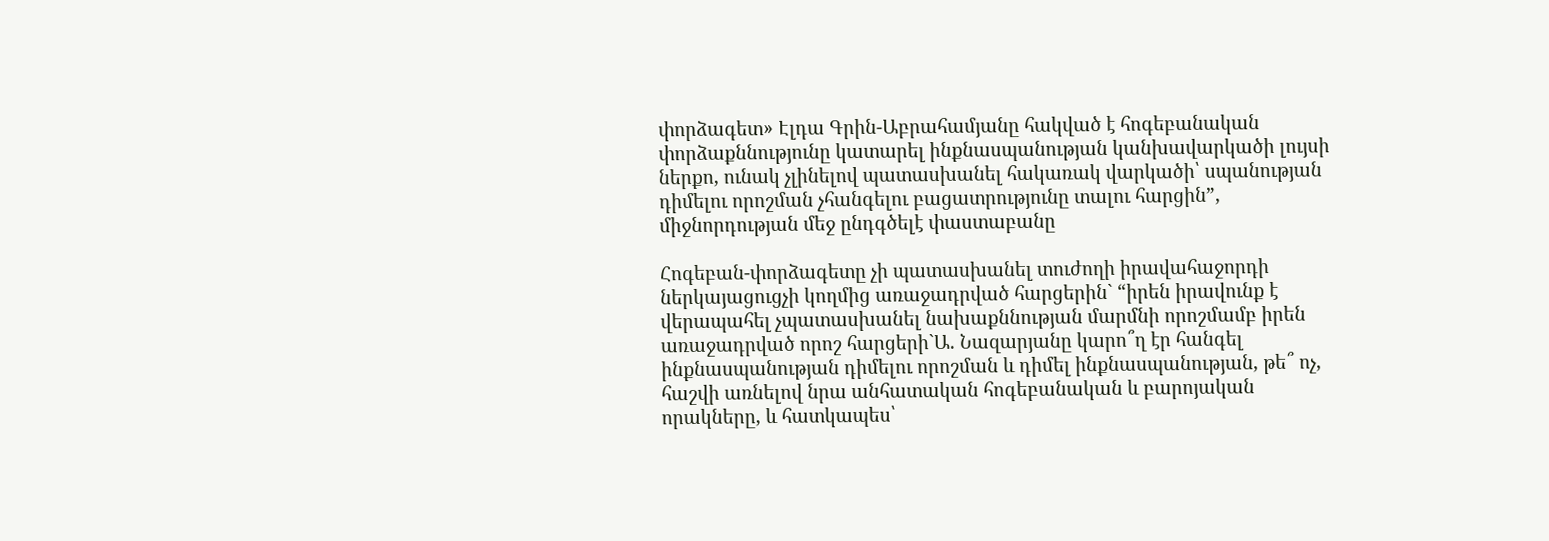փորձագետ» Էլդա Գրին-Աբրահամյանը հակված է հոգեբանական փորձաքննությունը կատարել ինքնասպանության կանխավարկածի լույսի ներքո, ունակ չլինելով պատասխանել հակառակ վարկածի՝ սպանության դիմելու որոշման չհանգելու բացատրությունը տալու հարցին”,  միջնորդության մեջ ընդգծելէ փաստաբանը

Հոգեբան-փորձագետը չի պատասխանել տուժողի իրավահաջորդի ներկայացուցչի կողմից առաջադրված հարցերին` “իրեն իրավունք է վերապահել չպատասխանել նախաքննության մարմնի որոշմամբ իրեն առաջադրված որոշ հարցերի`Ա. Նազարյանը կարո՞ղ էր հանգել ինքնասպանության դիմելու որոշման և դիմել ինքնասպանության, թե՞ ոչ, հաշվի առնելով նրա անհատական հոգեբանական և բարոյական որակները, և հատկապես՝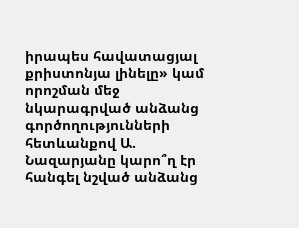իրապես հավատացյալ քրիստոնյա լինելը» կամ որոշման մեջ նկարագրված անձանց գործողությունների հետևանքով Ա. Նազարյանը կարո՞ղ էր հանգել նշված անձանց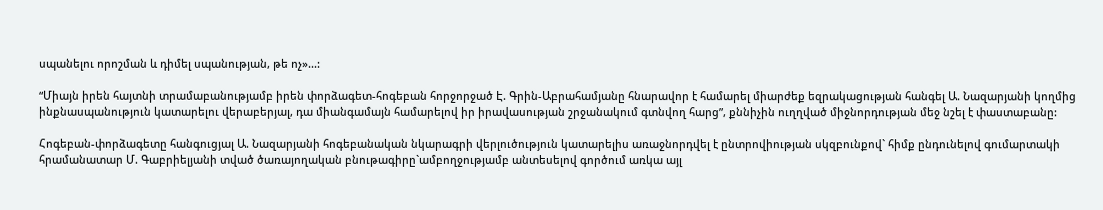սպանելու որոշման և դիմել սպանության, թե ոչ»...:

“Միայն իրեն հայտնի տրամաբանությամբ իրեն փորձագետ-հոգեբան հորջորջած Է. Գրին-Աբրահամյանը հնարավոր է համարել միարժեք եզրակացության հանգել Ա. Նազարյանի կողմից ինքնասպանություն կատարելու վերաբերյալ, դա միանգամայն համարելով իր իրավասության շրջանակում գտնվող հարց”, քննիչին ուղղված միջնորդության մեջ նշել է փաստաբանը:

Հոգեբան-փորձագետը հանգուցյալ Ա. Նազարյանի հոգեբանական նկարագրի վերլուծություն կատարելիս առաջնորդվել է ընտրովիության սկզբունքով` հիմք ընդունելով գումարտակի հրամանատար Մ. Գաբրիելյանի տված ծառայողական բնութագիրը`ամբողջությամբ անտեսելով գործում առկա այլ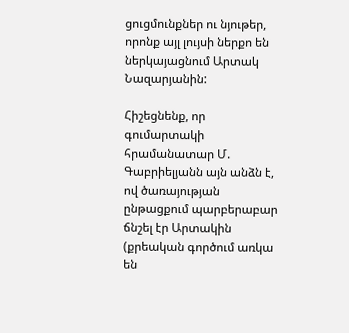ցուցմունքներ ու նյութեր, որոնք այլ լույսի ներքո են ներկայացնում Արտակ Նազարյանին:

Հիշեցնենք, որ գումարտակի հրամանատար Մ. Գաբրիելյանն այն անձն է, ով ծառայության ընթացքում պարբերաբար ճնշել էր Արտակին (քրեական գործում առկա են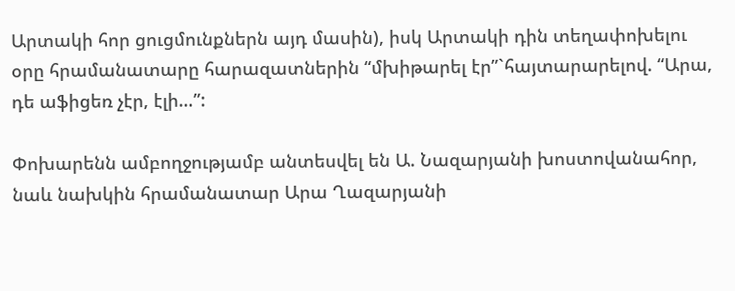Արտակի հոր ցուցմունքներն այդ մասին), իսկ Արտակի դին տեղափոխելու օրը հրամանատարը հարազատներին “մխիթարել էր”`հայտարարելով. “Արա, դե աֆիցեռ չէր, էլի…”:

Փոխարենն ամբողջությամբ անտեսվել են Ա. Նազարյանի խոստովանահոր, նաև նախկին հրամանատար Արա Ղազարյանի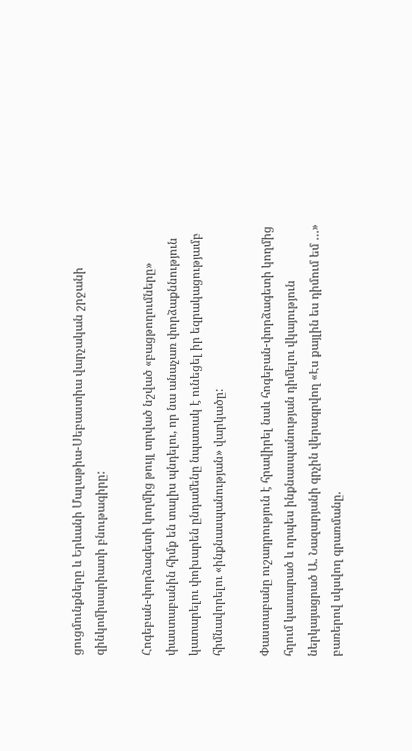ցուցմունքները և Երևանի Մալաթիա-Սեբաստիա վարչական շրջանի զինկոմիսարիատի բնութագիրը:

Հոգեբան-փորձագետի կողմից թույլ տրված նշված «բացթողումները» փաստաբանին հիմք են տալիս պնդելու, որ նա անաչառ փորձաքննություն կատարելու փոխարեն ընդամենը նպատակ է ունեցել իր եզրակացությամբ հիմնավորելու «ինքնասպանության» վարկածը:

Փաստաբանը ուշադրություն է հրավիրել նաև հոգեբան-փորձագետի կողմից հղում կատարած և որպես ինքնասպանության դիմելու վկայություն ներկայացրած Ա. Նազարյանի գրչին վերագրվող «Էս քայլին ես դիմում եմ …» բառերով սկսվող գրառմանը.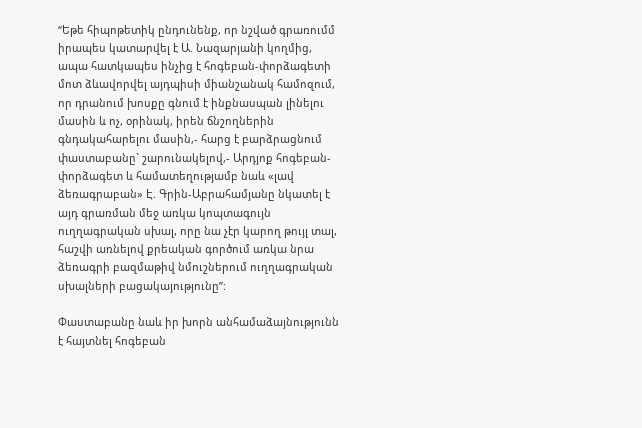“Եթե հիպոթետիկ ընդունենք, որ նշված գրառումմ իրապես կատարվել է Ա. Նազարյանի կողմից, ապա հատկապես ինչից է հոգեբան-փորձագետի մոտ ձևավորվել այդպիսի միանշանակ համոզում, որ դրանում խոսքը գնում է ինքնասպան լինելու մասին և ոչ, օրինակ, իրեն ճնշողներին գնդակահարելու մասին,- հարց է բարձրացնում փաստաբանը` շարունակելով,- Արդյոք հոգեբան-փորձագետ և համատեղությամբ նաև «լավ ձեռագրաբան» Է. Գրին-Աբրահամյանը նկատել է այդ գրառման մեջ առկա կոպտագույն ուղղագրական սխալ, որը նա չէր կարող թույլ տալ, հաշվի առնելով քրեական գործում առկա նրա ձեռագրի բազմաթիվ նմուշներում ուղղագրական սխալների բացակայությունը”:

Փաստաբանը նաև իր խորն անհամաձայնությունն է հայտնել հոգեբան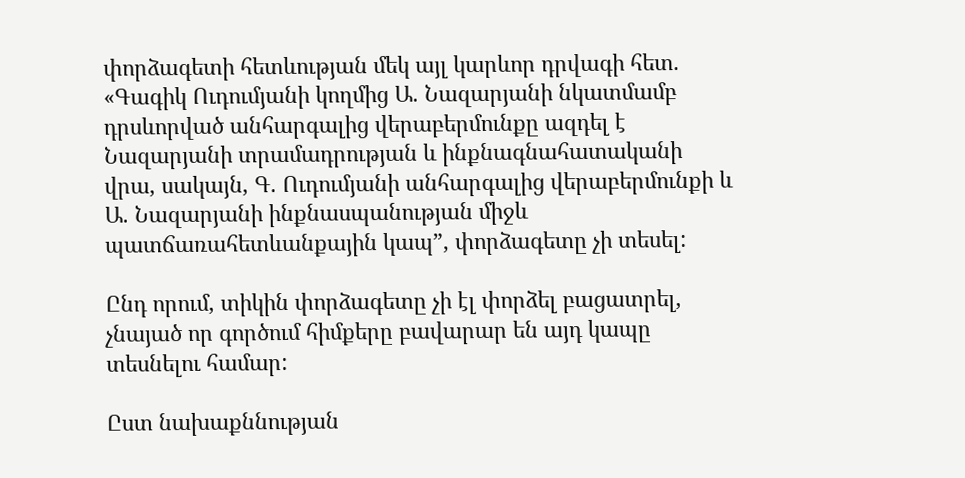փորձագետի հետևության մեկ այլ կարևոր դրվագի հետ. «Գագիկ Ուդումյանի կողմից Ա. Նազարյանի նկատմամբ դրսևորված անհարգալից վերաբերմունքը ազդել է Նազարյանի տրամադրության և ինքնագնահատականի վրա, սակայն, Գ. Ուդումյանի անհարգալից վերաբերմունքի և Ա. Նազարյանի ինքնասպանության միջև պատճառահետևանքային կապ”, փորձագետը չի տեսել:

Ընդ որում, տիկին փորձագետը չի էլ փորձել բացատրել, չնայած որ գործում հիմքերը բավարար են այդ կապը տեսնելու համար:

Ըստ նախաքննության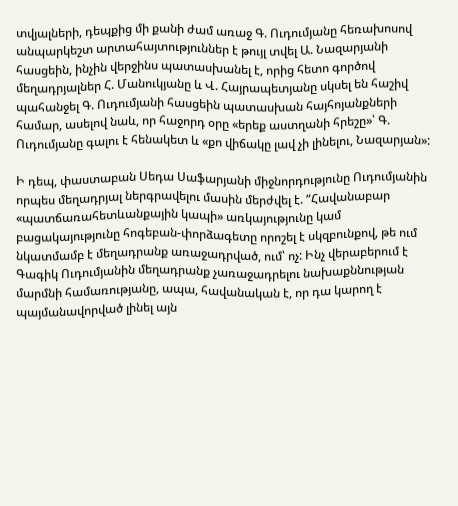տվյալների, դեպքից մի քանի ժամ առաջ Գ. Ուդումյանը հեռախոսով անպարկեշտ արտահայտություններ է թույլ տվել Ա. Նազարյանի հասցեին, ինչին վերջինս պատասխանել է, որից հետո գործով մեղադրյալներ Հ. Մանուկյանը և Վ. Հայրապետյանը սկսել են հաշիվ պահանջել Գ. Ուդումյանի հասցեին պատասխան հայհոյանքների համար, ասելով նաև, որ հաջորդ օրը «երեք աստղանի հրեշը»՝ Գ. Ուդումյանը գալու է հենակետ և «քո վիճակը լավ չի լինելու, Նազարյան»:

Ի դեպ, փաստաբան Սեդա Սաֆարյանի միջնորդությունը Ուդումյանին որպես մեղադրյալ ներգրավելու մասին մերժվել է. “Հավանաբար «պատճառահետևանքային կապի» առկայությունը կամ բացակայությունը հոգեբան-փորձագետը որոշել է սկզբունքով, թե ում նկատմամբ է մեղադրանք առաջադրված, ում՝ ոչ: Ինչ վերաբերում է Գագիկ Ուդումյանին մեղադրանք չառաջադրելու նախաքննության մարմնի համառությանը, ապա, հավանական է, որ դա կարող է պայմանավորված լինել այն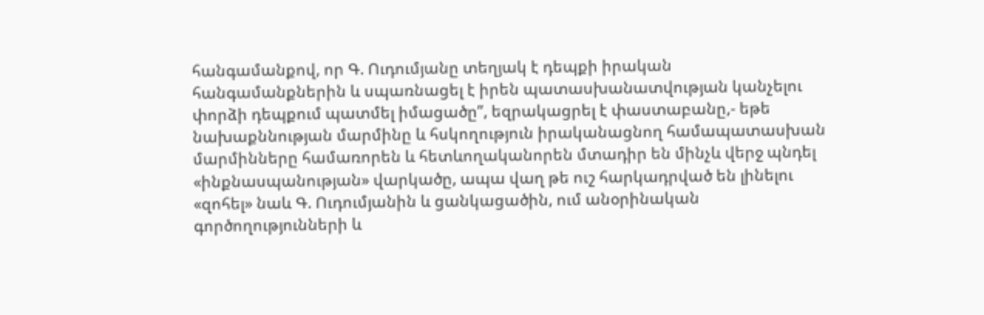հանգամանքով, որ Գ. Ուդումյանը տեղյակ է դեպքի իրական հանգամանքներին և սպառնացել է իրեն պատասխանատվության կանչելու փորձի դեպքում պատմել իմացածը”, եզրակացրել է փաստաբանը,- եթե նախաքննության մարմինը և հսկողություն իրականացնող համապատասխան մարմինները համառորեն և հետևողականորեն մտադիր են մինչև վերջ պնդել «ինքնասպանության» վարկածը, ապա վաղ թե ուշ հարկադրված են լինելու «զոհել» նաև Գ. Ուդումյանին և ցանկացածին, ում անօրինական գործողությունների և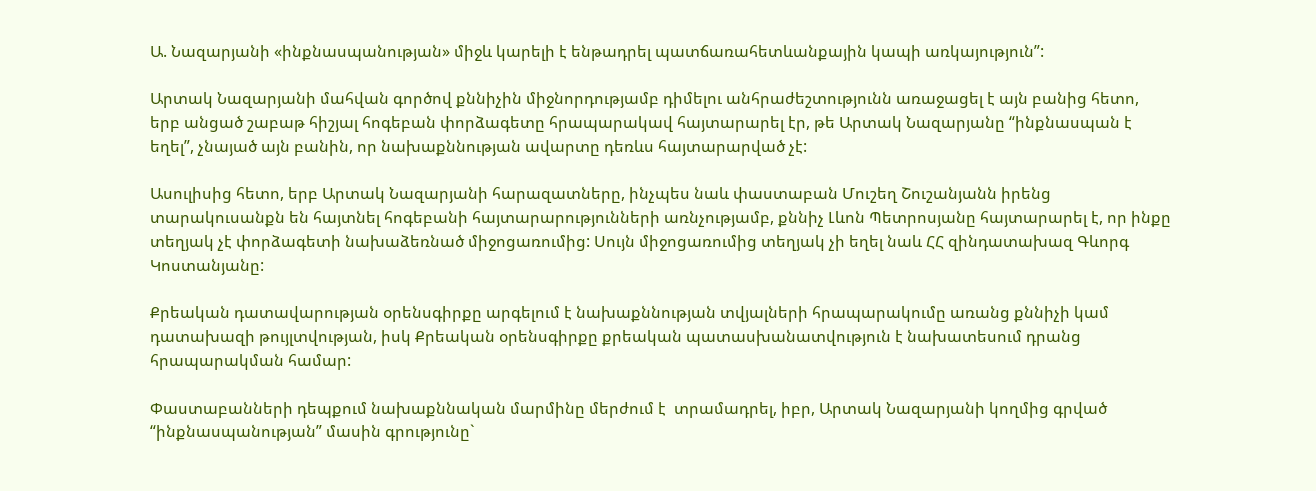Ա. Նազարյանի «ինքնասպանության» միջև կարելի է ենթադրել պատճառահետևանքային կապի առկայություն”:

Արտակ Նազարյանի մահվան գործով քննիչին միջնորդությամբ դիմելու անհրաժեշտությունն առաջացել է այն բանից հետո, երբ անցած շաբաթ հիշյալ հոգեբան փորձագետը հրապարակավ հայտարարել էր, թե Արտակ Նազարյանը “ինքնասպան է եղել”, չնայած այն բանին, որ նախաքննության ավարտը դեռևս հայտարարված չէ:

Ասուլիսից հետո, երբ Արտակ Նազարյանի հարազատները, ինչպես նաև փաստաբան Մուշեղ Շուշանյանն իրենց տարակուսանքն են հայտնել հոգեբանի հայտարարությունների առնչությամբ, քննիչ Լևոն Պետրոսյանը հայտարարել է, որ ինքը տեղյակ չէ փորձագետի նախաձեռնած միջոցառումից: Սույն միջոցառումից տեղյակ չի եղել նաև ՀՀ զինդատախազ Գևորգ Կոստանյանը:

Քրեական դատավարության օրենսգիրքը արգելում է նախաքննության տվյալների հրապարակումը առանց քննիչի կամ դատախազի թույլտվության, իսկ Քրեական օրենսգիրքը քրեական պատասխանատվություն է նախատեսում դրանց հրապարակման համար:

Փաստաբանների դեպքում նախաքննական մարմինը մերժում է  տրամադրել, իբր, Արտակ Նազարյանի կողմից գրված “ինքնասպանության” մասին գրությունը`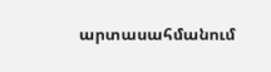արտասահմանում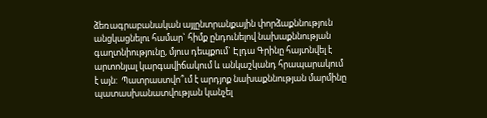ձեռագրաբանական այլընտրանքային փորձաքննություն անցկացնելու համար` հիմք ընդունելով նախաքննության գաղտնիությունը, մյուս դեպքում` Էլդա Գրինը հայտնվել է արտոնյալ կարգավիճակում և անկաշկանդ հրապարակում է այն:  Պատրաստվո՞ւմ է արդյոք նախաքննության մարմինը պատասխանատվության կանչել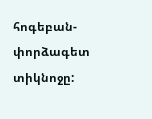հոգեբան-փորձագետ տիկնոջը: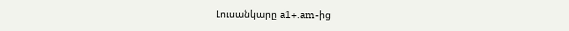Լուսանկարը a1+.am-ից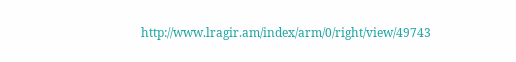http://www.lragir.am/index/arm/0/right/view/49743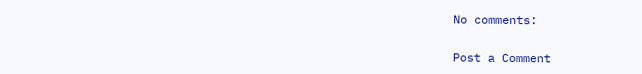No comments:

Post a Comment